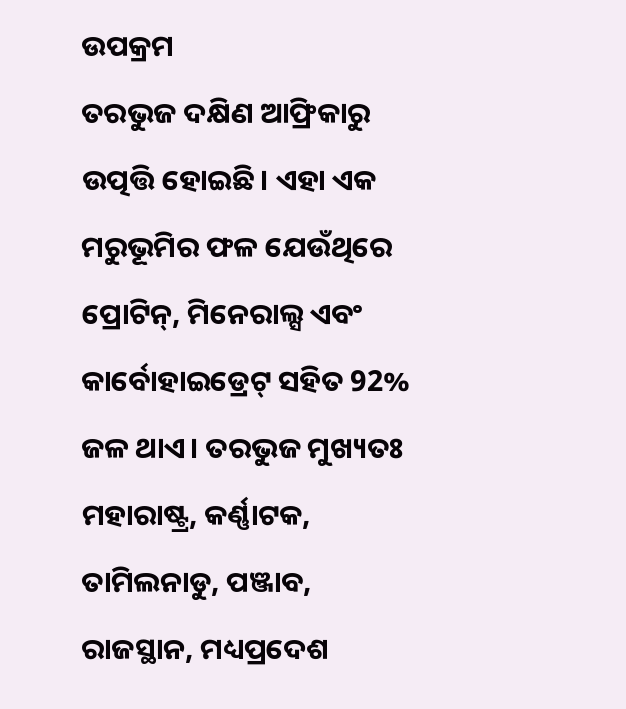ଉପକ୍ରମ
ତରଭୁଜ ଦକ୍ଷିଣ ଆଫ୍ରିକାରୁ ଉତ୍ପତ୍ତି ହୋଇଛି। ଏହା ଏକ ମରୁଭୂମିର ଫଳ ଯେଉଁଥିରେ ପ୍ରୋଟିନ୍, ମିନେରାଲ୍ସ ଏବଂ କାର୍ବୋହାଇଡ୍ରେଟ୍ ସହିତ 92% ଜଳ ଥାଏ। ତରଭୁଜ ମୁଖ୍ୟତଃ ମହାରାଷ୍ଟ୍ର, କର୍ଣ୍ଣାଟକ, ତାମିଲନାଡୁ, ପଞ୍ଜାବ, ରାଜସ୍ଥାନ, ମଧ୍ୟପ୍ରଦେଶ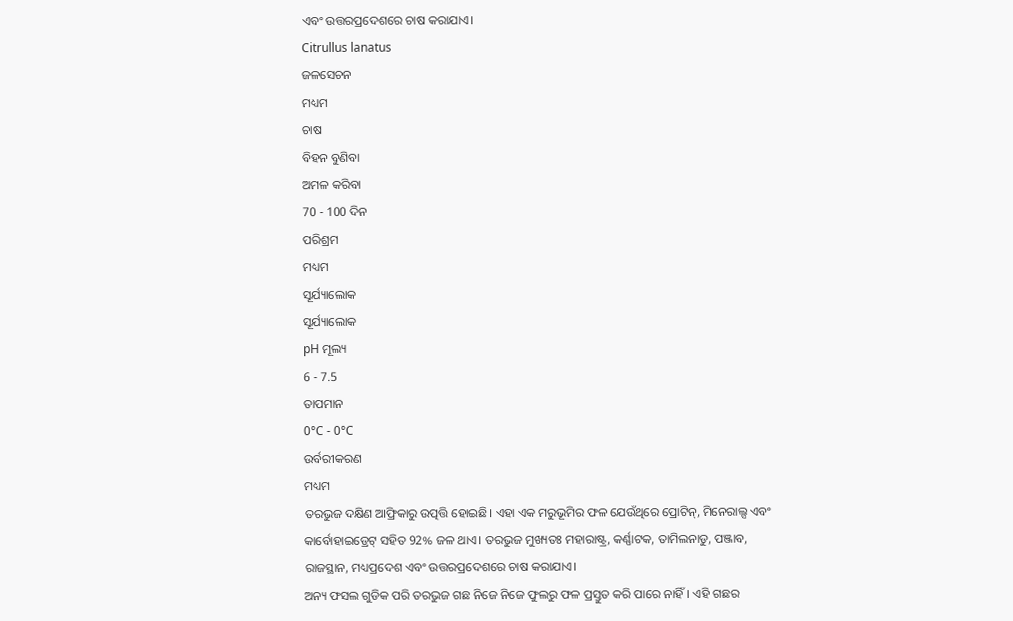ଏବଂ ଉତ୍ତରପ୍ରଦେଶରେ ଚାଷ କରାଯାଏ।
Citrullus lanatus
ଜଳସେଚନ
ମଧ୍ୟମ
ଚାଷ
ବିହନ ବୁଣିବା
ଅମଳ କରିବା
70 - 100 ଦିନ
ପରିଶ୍ରମ
ମଧ୍ୟମ
ସୂର୍ଯ୍ୟାଲୋକ
ସୂର୍ଯ୍ୟାଲୋକ
pH ମୂଲ୍ୟ
6 - 7.5
ତାପମାନ
0°C - 0°C
ଉର୍ବରୀକରଣ
ମଧ୍ୟମ
ତରଭୁଜ ଦକ୍ଷିଣ ଆଫ୍ରିକାରୁ ଉତ୍ପତ୍ତି ହୋଇଛି। ଏହା ଏକ ମରୁଭୂମିର ଫଳ ଯେଉଁଥିରେ ପ୍ରୋଟିନ୍, ମିନେରାଲ୍ସ ଏବଂ କାର୍ବୋହାଇଡ୍ରେଟ୍ ସହିତ 92% ଜଳ ଥାଏ। ତରଭୁଜ ମୁଖ୍ୟତଃ ମହାରାଷ୍ଟ୍ର, କର୍ଣ୍ଣାଟକ, ତାମିଲନାଡୁ, ପଞ୍ଜାବ, ରାଜସ୍ଥାନ, ମଧ୍ୟପ୍ରଦେଶ ଏବଂ ଉତ୍ତରପ୍ରଦେଶରେ ଚାଷ କରାଯାଏ।
ଅନ୍ୟ ଫସଲ ଗୁଡିକ ପରି ତରଭୁଜ ଗଛ ନିଜେ ନିଜେ ଫୁଲରୁ ଫଳ ପ୍ରସ୍ତୁତ କରି ପାରେ ନାହିଁ। ଏହି ଗଛର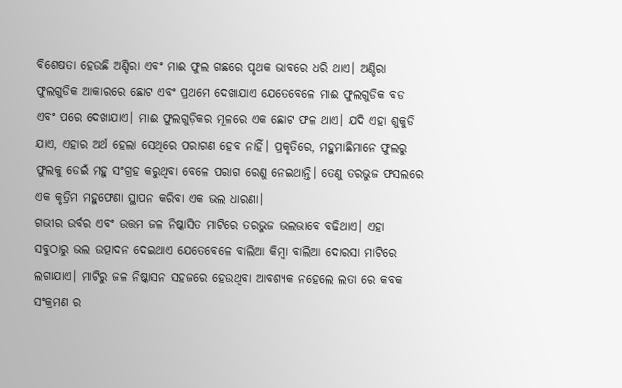ବିଶେଷତା ହେଉଛି ଅଣ୍ଡିରା ଏବଂ ମାଈ ଫୁଲ ଗଛରେ ପୃଥକ ଭାବରେ ଧରି ଥାଏ। ଅଣ୍ଡିରା ଫୁଲଗୁଡିକ ଆକାରରେ ଛୋଟ ଏବଂ ପ୍ରଥମେ ଦେଖାଯାଏ ଯେତେବେଳେ ମାଈ ଫୁଲଗୁଡିକ ବଡ ଏବଂ ପରେ ଦେଖାଯାଏ। ମାଈ ଫୁଲଗୁଡ଼ିକର ମୂଳରେ ଏକ ଛୋଟ ଫଳ ଥାଏ। ଯଦି ଏହା ଶୁକୁଡି ଯାଏ, ଏହାର ଅର୍ଥ ହେଲା ସେଥିରେ ପରାଗଣ ହେବ ନାହିଁ। ପ୍ରକୃତିରେ, ମହୁମାଛିମାନେ ଫୁଲରୁ ଫୁଲକୁ ଡେଇଁ ମହୁ ସଂଗ୍ରହ କରୁଥିବା ବେଳେ ପରାଗ ରେଣୁ ନେଇଥାନ୍ତି। ତେଣୁ ତରଭୁଜ ଫସଲରେ ଏକ କୃତ୍ରିମ ମହୁଫେଣା ସ୍ଥାପନ କରିବା ଏକ ଭଲ ଧାରଣା।
ଗଭୀର ଉର୍ବର ଏବଂ ଉତ୍ତମ ଜଳ ନିଷ୍କାସିତ ମାଟିରେ ତରଭୁଜ ଭଲଭାବେ ବଢିଥାଏ। ଏହା ସବୁଠାରୁ ଭଲ ଉତ୍ପାଦନ ଦେଇଥାଏ ଯେତେବେଳେ ବାଲିଆ କିମ୍ବା ବାଲିଆ ଦୋରସା ମାଟିରେ ଲଗାଯାଏ। ମାଟିରୁ ଜଳ ନିଷ୍କାସନ ସହଜରେ ହେଉଥିବା ଆବଶ୍ୟକ ନହେଲେ ଲତା ରେ କବକ ସଂକ୍ରମଣ ର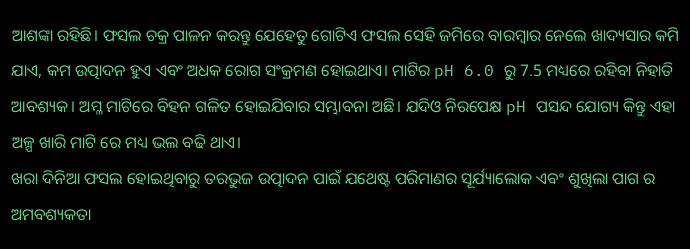ଆଶଙ୍କା ରହିଛି। ଫସଲ ଚକ୍ର ପାଳନ କରନ୍ତୁ ଯେହେତୁ ଗୋଟିଏ ଫସଲ ସେହି ଜମିରେ ବାରମ୍ବାର ନେଲେ ଖାଦ୍ୟସାର କମି ଯାଏ, କମ ଉତ୍ପାଦନ ହୁଏ ଏବଂ ଅଧକ ରୋଗ ସଂକ୍ରମଣ ହୋଇଥାଏ। ମାଟିର pH 6.0 ରୁ 7.5 ମଧ୍ୟରେ ରହିବା ନିହାତି ଆବଶ୍ୟକ। ଅମ୍ଳ ମାଟିରେ ବିହନ ଗଳିତ ହୋଇଯିବାର ସମ୍ଭାବନା ଅଛି। ଯଦିଓ ନିରପେକ୍ଷ pH ପସନ୍ଦ ଯୋଗ୍ୟ କିନ୍ତୁ ଏହା ଅଳ୍ପ ଖାରି ମାଟି ରେ ମଧ୍ୟ ଭଲ ବଢି ଥାଏ।
ଖରା ଦିନିଆ ଫସଲ ହୋଇଥିବାରୁ ତରଭୁଜ ଉତ୍ପାଦନ ପାଇଁ ଯଥେଷ୍ଟ ପରିମାଣର ସୂର୍ଯ୍ୟାଲୋକ ଏବଂ ଶୁଖିଲା ପାଗ ର ଅମବଶ୍ୟକତା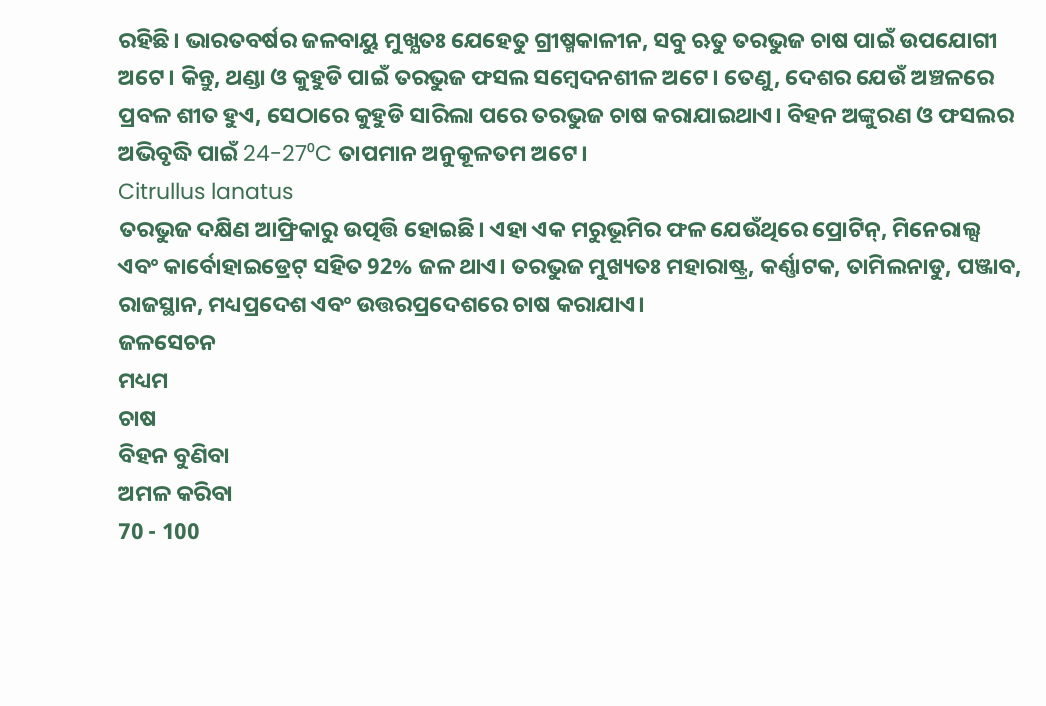ରହିଛି। ଭାରତବର୍ଷର ଜଳବାୟୁ ମୁଖ୍ଯତଃ ଯେହେତୁ ଗ୍ରୀଷ୍ମକାଳୀନ, ସବୁ ଋତୁ ତରଭୁଜ ଚାଷ ପାଇଁ ଉପଯୋଗୀ ଅଟେ। କିନ୍ତୁ, ଥଣ୍ଡା ଓ କୁହୁଡି ପାଇଁ ତରଭୁଜ ଫସଲ ସମ୍ବେଦନଶୀଳ ଅଟେ। ତେଣୁ, ଦେଶର ଯେଉଁ ଅଞ୍ଚଳରେ ପ୍ରବଳ ଶୀତ ହୁଏ, ସେଠାରେ କୁହୁଡି ସାରିଲା ପରେ ତରଭୁଜ ଚାଷ କରାଯାଇଥାଏ। ବିହନ ଅଙ୍କୁରଣ ଓ ଫସଲର ଅଭିବୃଦ୍ଧି ପାଇଁ 24-27⁰C ତାପମାନ ଅନୁକୂଳତମ ଅଟେ।
Citrullus lanatus
ତରଭୁଜ ଦକ୍ଷିଣ ଆଫ୍ରିକାରୁ ଉତ୍ପତ୍ତି ହୋଇଛି। ଏହା ଏକ ମରୁଭୂମିର ଫଳ ଯେଉଁଥିରେ ପ୍ରୋଟିନ୍, ମିନେରାଲ୍ସ ଏବଂ କାର୍ବୋହାଇଡ୍ରେଟ୍ ସହିତ 92% ଜଳ ଥାଏ। ତରଭୁଜ ମୁଖ୍ୟତଃ ମହାରାଷ୍ଟ୍ର, କର୍ଣ୍ଣାଟକ, ତାମିଲନାଡୁ, ପଞ୍ଜାବ, ରାଜସ୍ଥାନ, ମଧ୍ୟପ୍ରଦେଶ ଏବଂ ଉତ୍ତରପ୍ରଦେଶରେ ଚାଷ କରାଯାଏ।
ଜଳସେଚନ
ମଧ୍ୟମ
ଚାଷ
ବିହନ ବୁଣିବା
ଅମଳ କରିବା
70 - 100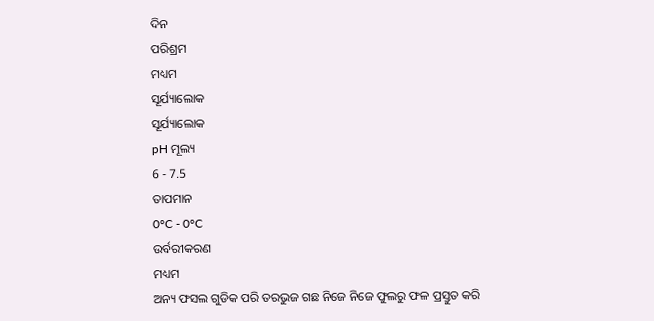ଦିନ
ପରିଶ୍ରମ
ମଧ୍ୟମ
ସୂର୍ଯ୍ୟାଲୋକ
ସୂର୍ଯ୍ୟାଲୋକ
pH ମୂଲ୍ୟ
6 - 7.5
ତାପମାନ
0°C - 0°C
ଉର୍ବରୀକରଣ
ମଧ୍ୟମ
ଅନ୍ୟ ଫସଲ ଗୁଡିକ ପରି ତରଭୁଜ ଗଛ ନିଜେ ନିଜେ ଫୁଲରୁ ଫଳ ପ୍ରସ୍ତୁତ କରି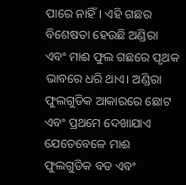ପାରେ ନାହିଁ। ଏହି ଗଛର ବିଶେଷତା ହେଉଛି ଅଣ୍ଡିରା ଏବଂ ମାଈ ଫୁଲ ଗଛରେ ପୃଥକ ଭାବରେ ଧରି ଥାଏ। ଅଣ୍ଡିରା ଫୁଲଗୁଡିକ ଆକାରରେ ଛୋଟ ଏବଂ ପ୍ରଥମେ ଦେଖାଯାଏ ଯେତେବେଳେ ମାଈ ଫୁଲଗୁଡିକ ବଡ ଏବଂ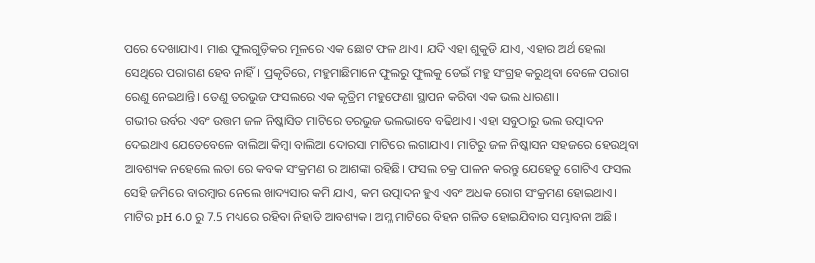ପରେ ଦେଖାଯାଏ। ମାଈ ଫୁଲଗୁଡ଼ିକର ମୂଳରେ ଏକ ଛୋଟ ଫଳ ଥାଏ। ଯଦି ଏହା ଶୁକୁଡି ଯାଏ, ଏହାର ଅର୍ଥ ହେଲା ସେଥିରେ ପରାଗଣ ହେବ ନାହିଁ। ପ୍ରକୃତିରେ, ମହୁମାଛିମାନେ ଫୁଲରୁ ଫୁଲକୁ ଡେଇଁ ମହୁ ସଂଗ୍ରହ କରୁଥିବା ବେଳେ ପରାଗ ରେଣୁ ନେଇଥାନ୍ତି। ତେଣୁ ତରଭୁଜ ଫସଲରେ ଏକ କୃତ୍ରିମ ମହୁଫେଣା ସ୍ଥାପନ କରିବା ଏକ ଭଲ ଧାରଣା।
ଗଭୀର ଉର୍ବର ଏବଂ ଉତ୍ତମ ଜଳ ନିଷ୍କାସିତ ମାଟିରେ ତରଭୁଜ ଭଲଭାବେ ବଢିଥାଏ। ଏହା ସବୁଠାରୁ ଭଲ ଉତ୍ପାଦନ ଦେଇଥାଏ ଯେତେବେଳେ ବାଲିଆ କିମ୍ବା ବାଲିଆ ଦୋରସା ମାଟିରେ ଲଗାଯାଏ। ମାଟିରୁ ଜଳ ନିଷ୍କାସନ ସହଜରେ ହେଉଥିବା ଆବଶ୍ୟକ ନହେଲେ ଲତା ରେ କବକ ସଂକ୍ରମଣ ର ଆଶଙ୍କା ରହିଛି। ଫସଲ ଚକ୍ର ପାଳନ କରନ୍ତୁ ଯେହେତୁ ଗୋଟିଏ ଫସଲ ସେହି ଜମିରେ ବାରମ୍ବାର ନେଲେ ଖାଦ୍ୟସାର କମି ଯାଏ, କମ ଉତ୍ପାଦନ ହୁଏ ଏବଂ ଅଧକ ରୋଗ ସଂକ୍ରମଣ ହୋଇଥାଏ। ମାଟିର pH 6.0 ରୁ 7.5 ମଧ୍ୟରେ ରହିବା ନିହାତି ଆବଶ୍ୟକ। ଅମ୍ଳ ମାଟିରେ ବିହନ ଗଳିତ ହୋଇଯିବାର ସମ୍ଭାବନା ଅଛି।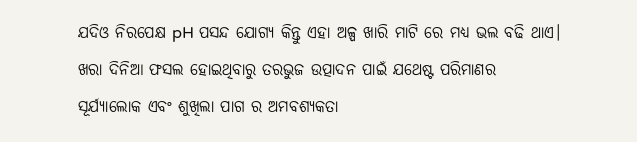ଯଦିଓ ନିରପେକ୍ଷ pH ପସନ୍ଦ ଯୋଗ୍ୟ କିନ୍ତୁ ଏହା ଅଳ୍ପ ଖାରି ମାଟି ରେ ମଧ୍ୟ ଭଲ ବଢି ଥାଏ।
ଖରା ଦିନିଆ ଫସଲ ହୋଇଥିବାରୁ ତରଭୁଜ ଉତ୍ପାଦନ ପାଇଁ ଯଥେଷ୍ଟ ପରିମାଣର ସୂର୍ଯ୍ୟାଲୋକ ଏବଂ ଶୁଖିଲା ପାଗ ର ଅମବଶ୍ୟକତା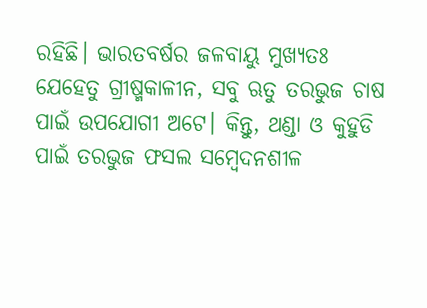ରହିଛି। ଭାରତବର୍ଷର ଜଳବାୟୁ ମୁଖ୍ଯତଃ ଯେହେତୁ ଗ୍ରୀଷ୍ମକାଳୀନ, ସବୁ ଋତୁ ତରଭୁଜ ଚାଷ ପାଇଁ ଉପଯୋଗୀ ଅଟେ। କିନ୍ତୁ, ଥଣ୍ଡା ଓ କୁହୁଡି ପାଇଁ ତରଭୁଜ ଫସଲ ସମ୍ବେଦନଶୀଳ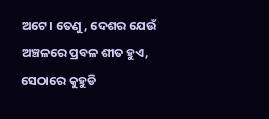ଅଟେ। ତେଣୁ, ଦେଶର ଯେଉଁ ଅଞ୍ଚଳରେ ପ୍ରବଳ ଶୀତ ହୁଏ, ସେଠାରେ କୁହୁଡି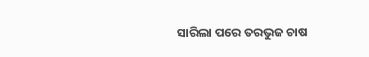ସାରିଲା ପରେ ତରଭୁଜ ଚାଷ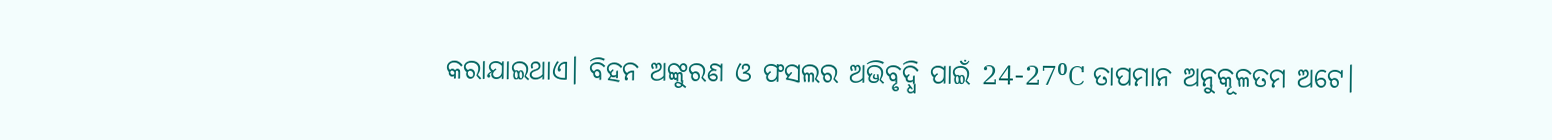କରାଯାଇଥାଏ। ବିହନ ଅଙ୍କୁରଣ ଓ ଫସଲର ଅଭିବୃଦ୍ଧି ପାଇଁ 24-27⁰C ତାପମାନ ଅନୁକୂଳତମ ଅଟେ।